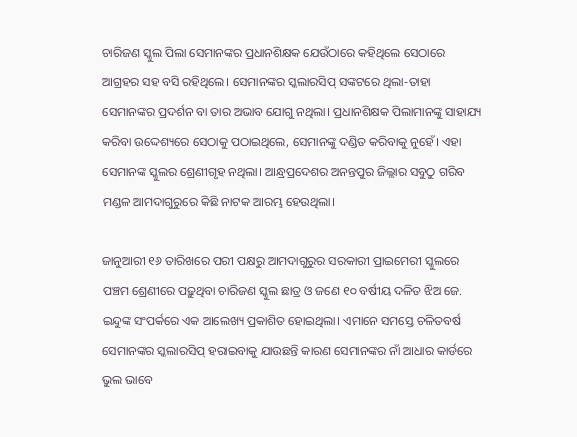ଚାରିଜଣ ସ୍କୁଲ ପିଲା ସେମାନଙ୍କର ପ୍ରଧାନଶିକ୍ଷକ ଯେଉଁଠାରେ କହିଥିଲେ ସେଠାରେ ଆଗ୍ରହର ସହ ବସି ରହିଥିଲେ। ସେମାନଙ୍କର ସ୍କଲାରସିପ୍ ସଙ୍କଟରେ ଥିଲା-ତାହା ସେମାନଙ୍କର ପ୍ରଦର୍ଶନ ବା ତାର ଅଭାବ ଯୋଗୁ ନଥିଲା। ପ୍ରଧାନଶିକ୍ଷକ ପିଲାମାନଙ୍କୁ ସାହାଯ୍ୟ କରିବା ଉଦ୍ଦେଶ୍ୟରେ ସେଠାକୁ ପଠାଇଥିଲେ, ସେମାନଙ୍କୁ ଦଣ୍ଡିତ କରିବାକୁ ନୁହେଁ। ଏହା ସେମାନଙ୍କ ସ୍କୁଲର ଶ୍ରେଣୀଗୃହ ନଥିଲା। ଆନ୍ଧ୍ରପ୍ରଦେଶର ଅନନ୍ତପୁର ଜିଲ୍ଲାର ସବୁଠୁ ଗରିବ ମଣ୍ଡଳ ଆମଦାଗୁରୁରେ କିଛି ନାଟକ ଆରମ୍ଭ ହେଉଥିଲା।

ଜାନୁଆରୀ ୧୬ ତାରିଖରେ ପରୀ ପକ୍ଷରୁ ଆମଦାଗୁରୁର ସରକାରୀ ପ୍ରାଇମେରୀ ସ୍କୁଲରେ ପଞ୍ଚମ ଶ୍ରେଣୀରେ ପଢ଼ୁଥିବା ଚାରିଜଣ ସ୍କୁଲ ଛାତ୍ର ଓ ଜଣେ ୧୦ ବର୍ଷୀୟ ଦଳିତ ଝିଅ ଜେ. ଇନ୍ଦୁଙ୍କ ସଂପର୍କରେ ଏକ ଆଲେଖ୍ୟ ପ୍ରକାଶିତ ହୋଇଥିଲା। ଏମାନେ ସମସ୍ତେ ଚଳିତବର୍ଷ ସେମାନଙ୍କର ସ୍କଲାରସିପ୍ ହରାଇବାକୁ ଯାଉଛନ୍ତି କାରଣ ସେମାନଙ୍କର ନାଁ ଆଧାର କାର୍ଡରେ ଭୁଲ ଭାବେ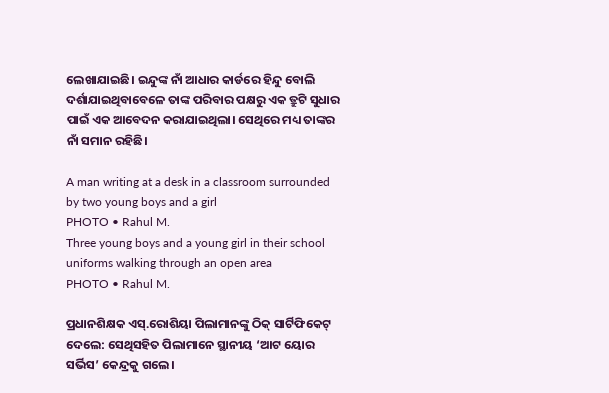ଲେଖାଯାଇଛି। ଇନ୍ଦୁଙ୍କ ନାଁ ଆଧାର କାର୍ଡରେ ହିନ୍ଦୁ ବୋଲି ଦର୍ଶାଯାଇଥିବାବେଳେ ତାଙ୍କ ପରିବାର ପକ୍ଷରୁ ଏକ ତ୍ରୁଟି ସୁଧାର ପାଇଁ ଏକ ଆବେଦନ କରାଯାଇଥିଲା। ସେଥିରେ ମଧ୍ୟ ତାଙ୍କର ନାଁ ସମାନ ରହିଛି।

A man writing at a desk in a classroom surrounded by two young boys and a girl
PHOTO • Rahul M.
Three young boys and a young girl in their school uniforms walking through an open area
PHOTO • Rahul M.

ପ୍ରଧାନଶିକ୍ଷକ ଏସ୍.ରୋଶିୟା ପିଲାମାନଙ୍କୁ ଠିକ୍ ସାର୍ଟିଫିକେଟ୍ ଦେଲେ: ସେଥିସହିତ ପିଲାମାନେ ସ୍ଥାନୀୟ ‘ଆଟ ୟୋର ସର୍ଭିସ’ କେନ୍ଦ୍ରକୁ ଗଲେ।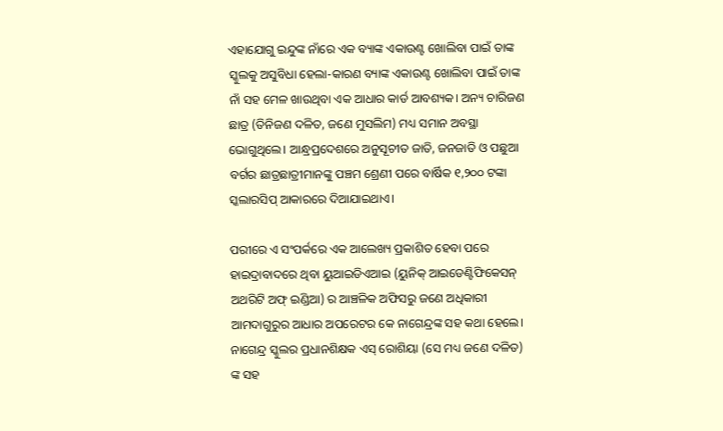ଏହାଯୋଗୁ ଇନ୍ଦୁଙ୍କ ନାଁରେ ଏକ ବ୍ୟାଙ୍କ ଏକାଉଣ୍ଟ ଖୋଲିବା ପାଇଁ ତାଙ୍କ ସ୍କୁଲକୁ ଅସୁବିଧା ହେଲା-କାରଣ ବ୍ୟାଙ୍କ ଏକାଉଣ୍ଟ ଖୋଲିବା ପାଇଁ ତାଙ୍କ ନାଁ ସହ ମେଳ ଖାଉଥିବା ଏକ ଆଧାର କାର୍ଡ ଆବଶ୍ୟକ। ଅନ୍ୟ ଚାରିଜଣ ଛାତ୍ର (ତିନିଜଣ ଦଳିତ, ଜଣେ ମୁସଲିମ) ମଧ୍ୟ ସମାନ ଅବସ୍ଥା ଭୋଗୁଥିଲେ। ଆନ୍ଧ୍ରପ୍ରଦେଶରେ ଅନୁସୂଚୀତ ଜାତି, ଜନଜାତି ଓ ପଛୁଆ ବର୍ଗର ଛାତ୍ରଛାତ୍ରୀମାନଙ୍କୁ ପଞ୍ଚମ ଶ୍ରେଣୀ ପରେ ବାର୍ଷିକ ୧,୨୦୦ ଟଙ୍କା ସ୍କଲାରସିପ୍ ଆକାରରେ ଦିଆଯାଇଥାଏ।

ପରୀରେ ଏ ସଂପର୍କରେ ଏକ ଆଲେଖ୍ୟ ପ୍ରକାଶିତ ହେବା ପରେ ହାଇଦ୍ରାବାଦରେ ଥିବା ୟୁଆଇଡିଏଆଇ (ୟୁନିକ୍ ଆଇଡେଣ୍ଟିଫିକେସନ୍ ଅଥରିଟି ଅଫ୍ ଇଣ୍ଡିଆ) ର ଆଞ୍ଚଳିକ ଅଫିସରୁ ଜଣେ ଅଧିକାରୀ ଆମଦାଗୁରୁର ଆଧାର ଅପରେଟର କେ ନାଗେନ୍ଦ୍ରଙ୍କ ସହ କଥା ହେଲେ। ନାଗେନ୍ଦ୍ର ସ୍କୁଲର ପ୍ରଧାନଶିକ୍ଷକ ଏସ୍ ରୋଶିୟା (ସେ ମଧ୍ୟ ଜଣେ ଦଳିତ) ଙ୍କ ସହ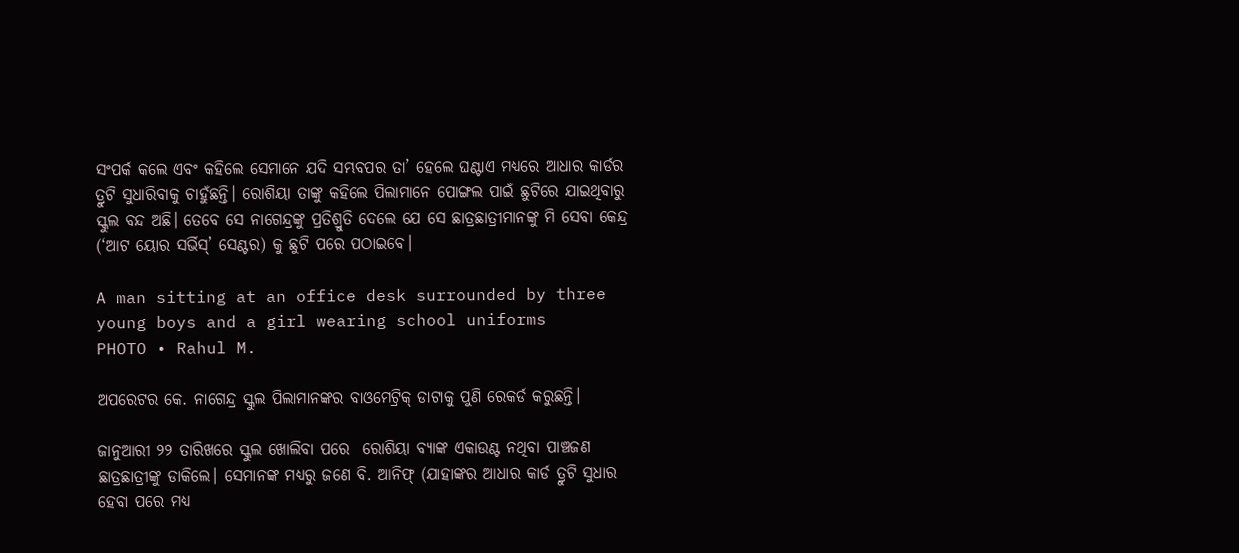ସଂପର୍କ କଲେ ଏବଂ କହିଲେ ସେମାନେ ଯଦି ସମ୍ଭବପର ତା’ ହେଲେ ଘଣ୍ଟାଏ ମଧ୍ୟରେ ଆଧାର କାର୍ଡର ତ୍ରୁଟି ସୁଧାରିବାକୁ ଚାହୁଁଛନ୍ତି। ରୋଶିୟା ତାଙ୍କୁ କହିଲେ ପିଲାମାନେ ପୋଙ୍ଗଲ ପାଇଁ ଛୁଟିରେ ଯାଇଥିବାରୁ ସ୍କୁଲ ବନ୍ଦ ଅଛି। ତେବେ ସେ ନାଗେନ୍ଦ୍ରଙ୍କୁ ପ୍ରତିଶ୍ରୁତି ଦେଲେ ଯେ ସେ ଛାତ୍ରଛାତ୍ରୀମାନଙ୍କୁ ମି ସେବା କେନ୍ଦ୍ର (‘ଆଟ ୟୋର ସର୍ଭିସ୍’ ସେଣ୍ଟର) କୁ ଛୁଟି ପରେ ପଠାଇବେ।

A man sitting at an office desk surrounded by three young boys and a girl wearing school uniforms
PHOTO • Rahul M.

ଅପରେଟର କେ. ନାଗେନ୍ଦ୍ର ସ୍କୁଲ ପିଲାମାନଙ୍କର ବାଓମେଟ୍ରିକ୍ ଡାଟାକୁ ପୁଣି ରେକର୍ଡ କରୁଛନ୍ତି।

ଜାନୁଆରୀ ୨୨ ତାରିଖରେ ସ୍କୁଲ ଖୋଲିବା ପରେ  ରୋଶିୟା ବ୍ୟାଙ୍କ ଏକାଉଣ୍ଟ ନଥିବା ପାଞ୍ଚଜଣ ଛାତ୍ରଛାତ୍ରୀଙ୍କୁ ଡାକିଲେ। ସେମାନଙ୍କ ମଧ୍ୟରୁ ଜଣେ ବି. ଆନିଫ୍ (ଯାହାଙ୍କର ଆଧାର କାର୍ଡ ତ୍ରୁଟି ସୁଧାର ହେବା ପରେ ମଧ୍ୟ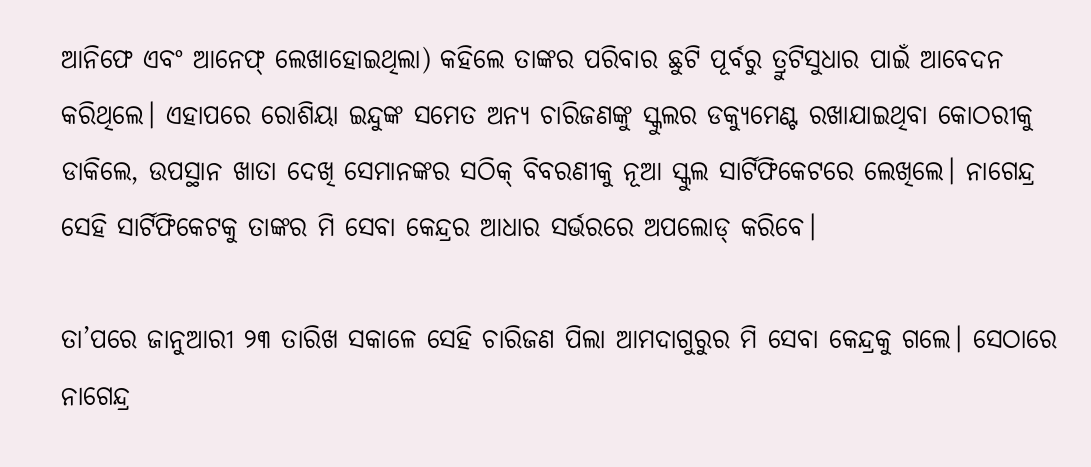ଆନିଫେ ଏବଂ ଆନେଫ୍ ଲେଖାହୋଇଥିଲା) କହିଲେ ତାଙ୍କର ପରିବାର ଛୁଟି ପୂର୍ବରୁ ତ୍ରୁଟିସୁଧାର ପାଇଁ ଆବେଦନ କରିଥିଲେ। ଏହାପରେ ରୋଶିୟା ଇନ୍ଦୁଙ୍କ ସମେତ ଅନ୍ୟ ଚାରିଜଣଙ୍କୁ ସ୍କୁଲର ଡକ୍ୟୁମେଣ୍ଟ ରଖାଯାଇଥିବା କୋଠରୀକୁ ଡାକିଲେ, ଉପସ୍ଥାନ ଖାତା ଦେଖି ସେମାନଙ୍କର ସଠିକ୍ ବିବରଣୀକୁ ନୂଆ ସ୍କୁଲ ସାର୍ଟିଫିକେଟରେ ଲେଖିଲେ। ନାଗେନ୍ଦ୍ର ସେହି ସାର୍ଟିଫିକେଟକୁ ତାଙ୍କର ମି ସେବା କେନ୍ଦ୍ରର ଆଧାର ସର୍ଭରରେ ଅପଲୋଡ୍ କରିବେ।

ତା’ପରେ ଜାନୁଆରୀ ୨୩ ତାରିଖ ସକାଳେ ସେହି ଚାରିଜଣ ପିଲା ଆମଦାଗୁରୁର ମି ସେବା କେନ୍ଦ୍ରକୁ ଗଲେ। ସେଠାରେ ନାଗେନ୍ଦ୍ର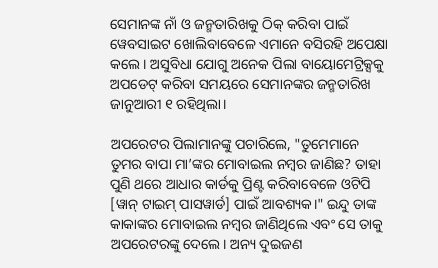ସେମାନଙ୍କ ନାଁ ଓ ଜନ୍ମତାରିଖକୁ ଠିକ୍ କରିବା ପାଇଁ ୱେବସାଇଟ ଖୋଲିବାବେଳେ ଏମାନେ ବସିରହି ଅପେକ୍ଷା କଲେ। ଅସୁବିଧା ଯୋଗୁ ଅନେକ ପିଲା ବାୟୋମେଟ୍ରିକ୍ସକୁ ଅପଡେଟ୍ କରିବା ସମୟରେ ସେମାନଙ୍କର ଜନ୍ମତାରିଖ ଜାନୁଆରୀ ୧ ରହିଥିଲା।

ଅପରେଟର ପିଲାମାନଙ୍କୁ ପଚାରିଲେ, "ତୁମେମାନେ ତୁମର ବାପା ମା’ଙ୍କର ମୋବାଇଲ ନମ୍ବର ଜାଣିଛ? ତାହା ପୁଣି ଥରେ ଆଧାର କାର୍ଡକୁ ପ୍ରିଣ୍ଟ କରିବାବେଳେ ଓଟିପି [ୱାନ୍ ଟାଇମ୍ ପାସୱାର୍ଡ] ପାଇଁ ଆବଶ୍ୟକ।" ଇନ୍ଦୁ ତାଙ୍କ କାକାଙ୍କର ମୋବାଇଲ ନମ୍ବର ଜାଣିଥିଲେ ଏବଂ ସେ ତାକୁ ଅପରେଟରଙ୍କୁ ଦେଲେ। ଅନ୍ୟ ଦୁଇଜଣ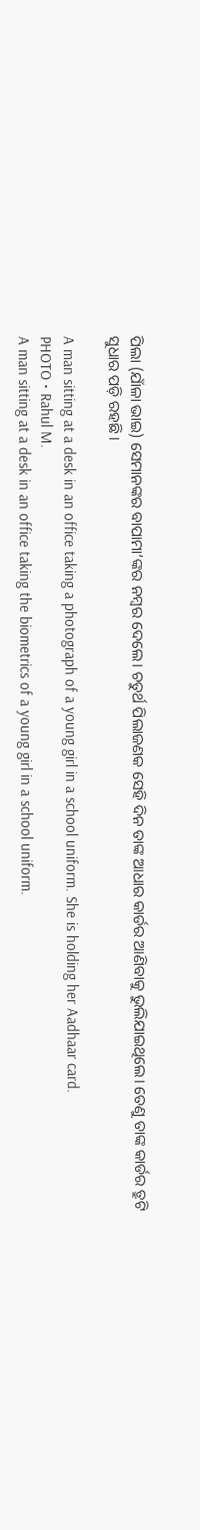ପିଲା (ଯାଁଳା ଭାଇ) ସେମାନଙ୍କର ବାପାମା’ଙ୍କର ନମ୍ବର ଦେଲେ। ଚତୁର୍ଥ ପିଲାଜଣକ ସେହି ଦିନ ତାଙ୍କ ଆଧାର କାର୍ଡର ଆଣିବାକୁ ଭୁଲିଯାଇଥିଲେ। ତେଣୁ ତାଙ୍କ କାର୍ଡର ତ୍ରୁଟି ସୁଧାର ପଡ଼ି ରହଛି।

A man sitting at a desk in an office taking a photograph of a young girl in a school uniform. She is holding her Aadhaar card.
PHOTO • Rahul M.
A man sitting at a desk in an office taking the biometrics of a young girl in a school uniform.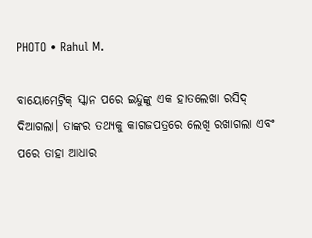PHOTO • Rahul M.

ବାୟୋମେଟ୍ରିକ୍ ସ୍କାନ ପରେ ଇନ୍ଦୁଙ୍କୁ ଏକ ହାତଲେଖା ରସିଦ୍ ଦିଆଗଲା। ତାଙ୍କର ତଥ୍ୟକୁ କାଗଜପତ୍ରରେ ଲେଖି ରଖାଗଲା ଏବଂ ପରେ ତାହା ଆଧାର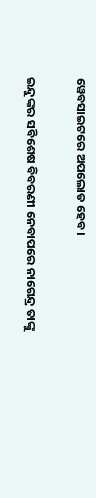ୱେବସାଇଟରେ ଅପଲୋଡ ହେବ।

ଇନ୍ଦୁଙ୍କର ସବିଶେଷ ବିବରଣୀ ନେବାପରେ ନାଗେନ୍ଦ୍ର ତାଙ୍କୁ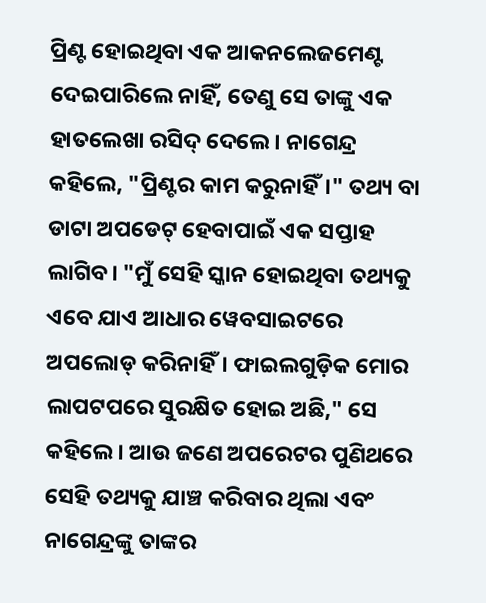ପ୍ରିଣ୍ଟ ହୋଇଥିବା ଏକ ଆକନଲେଜମେଣ୍ଟ ଦେଇପାରିଲେ ନାହିଁ, ତେଣୁ ସେ ତାଙ୍କୁ ଏକ ହାତଲେଖା ରସିଦ୍ ଦେଲେ। ନାଗେନ୍ଦ୍ର କହିଲେ, "ପ୍ରିଣ୍ଟର କାମ କରୁନାହିଁ।" ତଥ୍ୟ ବା ଡାଟା ଅପଡେଟ୍ ହେବାପାଇଁ ଏକ ସପ୍ତାହ ଲାଗିବ। "ମୁଁ ସେହି ସ୍କାନ ହୋଇଥିବା ତଥ୍ୟକୁ ଏବେ ଯାଏ ଆଧାର ୱେବସାଇଟରେ ଅପଲୋଡ୍ କରିନାହିଁ। ଫାଇଲଗୁଡ଼ିକ ମୋର ଲାପଟପରେ ସୁରକ୍ଷିତ ହୋଇ ଅଛି," ସେ କହିଲେ। ଆଉ ଜଣେ ଅପରେଟର ପୁଣିଥରେ ସେହି ତଥ୍ୟକୁ ଯାଞ୍ଚ କରିବାର ଥିଲା ଏବଂ ନାଗେନ୍ଦ୍ରଙ୍କୁ ତାଙ୍କର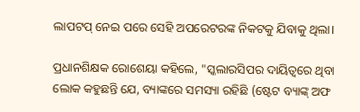ଲାପଟପ୍ ନେଇ ପରେ ସେହି ଅପରେଟରଙ୍କ ନିକଟକୁ ଯିବାକୁ ଥିଲା।

ପ୍ରଧାନଶିକ୍ଷକ ରୋଶେୟା କହିଲେ, "ସ୍କଲାରସିପର ଦାୟିତ୍ୱରେ ଥିବା ଲୋକ କହୁଛନ୍ତି ଯେ, ବ୍ୟାଙ୍କରେ ସମସ୍ୟା ରହିଛି (ଷ୍ଟେଟ ବ୍ୟାଙ୍କ୍ ଅଫ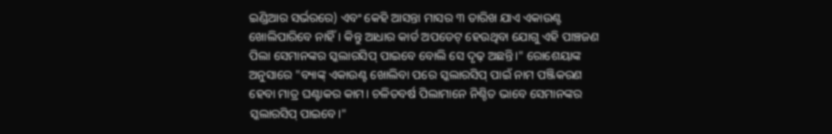ଇଣ୍ଡିଆର ସର୍ଭରରେ) ଏବଂ କେହି ଆସନ୍ତା ମାସର ୩ ତାରିଖ ଯାଏ ଏକାଉଣ୍ଟ ଖୋଲିପାରିବେ ନାହିଁ। କିନ୍ତୁ ଆଧାର କାର୍ଡ ଅପଡେଟ୍ ହେଉଥିବା ଯୋଗୁ ଏହି ପାଞ୍ଚଜଣ ପିଲା ସେମାନଙ୍କର ସ୍କଲାରସିପ୍ ପାଇବେ ବୋଲି ସେ ଦୃଢ଼ ଅଛନ୍ତି।" ରୋଶେୟାଙ୍କ ଅନୁସାରେ "ବ୍ୟାଙ୍କ୍ ଏକାଉଣ୍ଟ ଖୋଲିବା ପରେ ସ୍କଲାରସିପ୍ ପାଇଁ ନାମ ପଞ୍ଜିକରଣ ହେବା ମାତ୍ର ଘଣ୍ଟାକର କାମ। ଚଳିତବର୍ଷ ପିଲାମାନେ ନିଶ୍ଚିତ ଭାବେ ସେମାନଙ୍କର ସ୍କଲାରସିପ୍ ପାଇବେ।"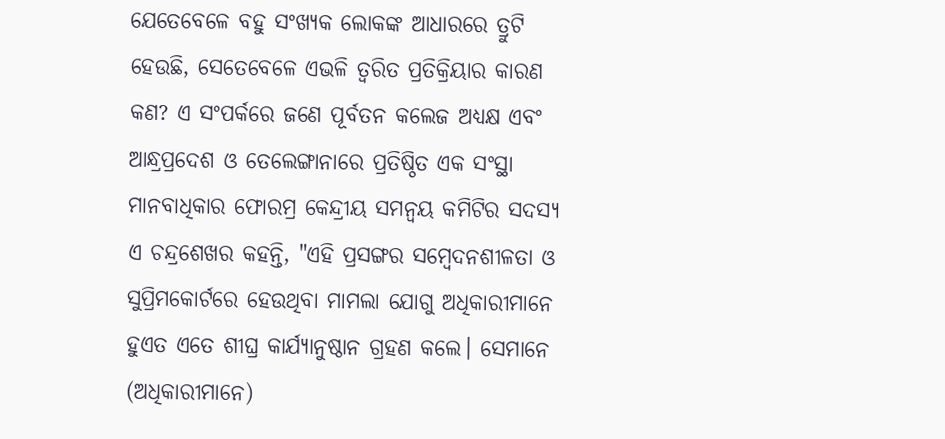ଯେତେବେଳେ ବହୁ ସଂଖ୍ୟକ ଲୋକଙ୍କ ଆଧାରରେ ତ୍ରୁଟି ହେଉଛି, ସେତେବେଳେ ଏଭଳି ତ୍ୱରିତ ପ୍ରତିକ୍ରିୟାର କାରଣ କଣ? ଏ ସଂପର୍କରେ ଜଣେ ପୂର୍ବତନ କଲେଜ ଅଧ୍ୟକ୍ଷ ଏବଂ ଆନ୍ଧ୍ରପ୍ରଦେଶ ଓ ତେଲେଙ୍ଗାନାରେ ପ୍ରତିଷ୍ଠିତ ଏକ ସଂସ୍ଥା ମାନବାଧିକାର ଫୋରମ୍ର କେନ୍ଦ୍ରୀୟ ସମନ୍ୱୟ କମିଟିର ସଦସ୍ୟ ଏ ଚନ୍ଦ୍ରଶେଖର କହନ୍ତି, "ଏହି ପ୍ରସଙ୍ଗର ସମ୍ବେଦନଶୀଳତା ଓ ସୁପ୍ରିମକୋର୍ଟରେ ହେଉଥିବା ମାମଲା ଯୋଗୁ ଅଧିକାରୀମାନେ ହୁଏତ ଏତେ ଶୀଘ୍ର କାର୍ଯ୍ୟାନୁଷ୍ଠାନ ଗ୍ରହଣ କଲେ। ସେମାନେ (ଅଧିକାରୀମାନେ)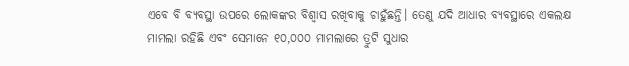ଏବେ ବି ବ୍ୟବସ୍ଥା ଉପରେ ଲୋକଙ୍କର ବିଶ୍ୱାସ ରଖିବାକୁ ଚାହୁଁଛନ୍ତି। ତେଣୁ ଯଦି ଆଧାର ବ୍ୟବସ୍ଥାରେ ଏକଲକ୍ଷ ମାମଲା ରହିଛି ଏବଂ ସେମାନେ ୧୦,୦୦୦ ମାମଲାରେ ତ୍ରୁଟି ସୁଧାର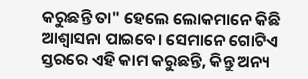କରୁଛନ୍ତି ତା" ହେଲେ ଲୋକମାନେ କିଛି ଆଶ୍ୱାସନା ପାଇବେ। ସେମାନେ ଗୋଟିଏ ସ୍ତରରେ ଏହି କାମ କରୁଛନ୍ତି, କିନ୍ତୁ ଅନ୍ୟ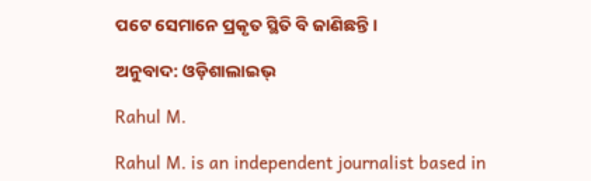ପଟେ ସେମାନେ ପ୍ରକୃତ ସ୍ଥିତି ବି ଜାଣିଛନ୍ତି।

ଅନୁବାଦ: ଓଡ଼ିଶାଲାଇଭ୍

Rahul M.

Rahul M. is an independent journalist based in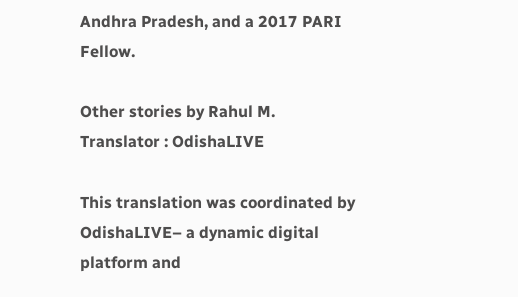Andhra Pradesh, and a 2017 PARI Fellow.

Other stories by Rahul M.
Translator : OdishaLIVE

This translation was coordinated by OdishaLIVE– a dynamic digital platform and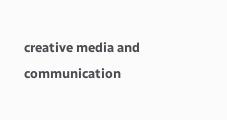creative media and communication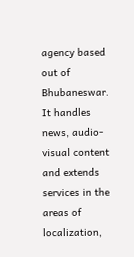agency based out of Bhubaneswar. It handles news, audio-visual content and extends services in the areas of localization,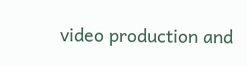video production and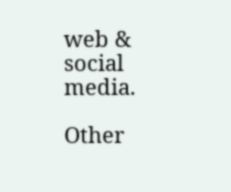web & social media.

Other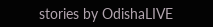stories by OdishaLIVE